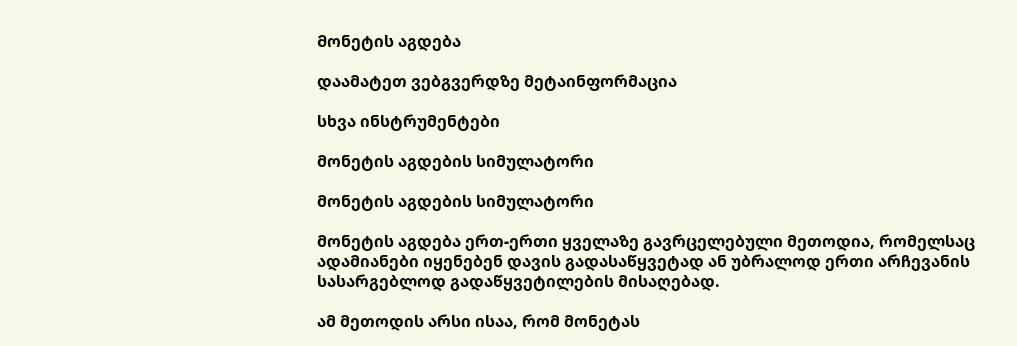Მონეტის აგდება

დაამატეთ ვებგვერდზე მეტაინფორმაცია

სხვა ინსტრუმენტები

მონეტის აგდების სიმულატორი

მონეტის აგდების სიმულატორი

მონეტის აგდება ერთ-ერთი ყველაზე გავრცელებული მეთოდია, რომელსაც ადამიანები იყენებენ დავის გადასაწყვეტად ან უბრალოდ ერთი არჩევანის სასარგებლოდ გადაწყვეტილების მისაღებად.

ამ მეთოდის არსი ისაა, რომ მონეტას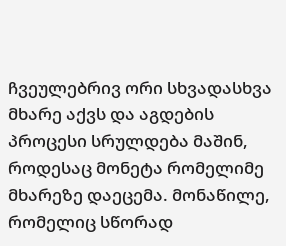ჩვეულებრივ ორი სხვადასხვა მხარე აქვს და აგდების პროცესი სრულდება მაშინ, როდესაც მონეტა რომელიმე მხარეზე დაეცემა. მონაწილე, რომელიც სწორად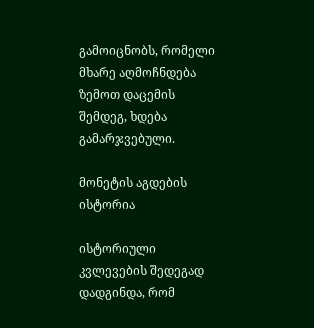გამოიცნობს, რომელი მხარე აღმოჩნდება ზემოთ დაცემის შემდეგ, ხდება გამარჯვებული.

მონეტის აგდების ისტორია

ისტორიული კვლევების შედეგად დადგინდა, რომ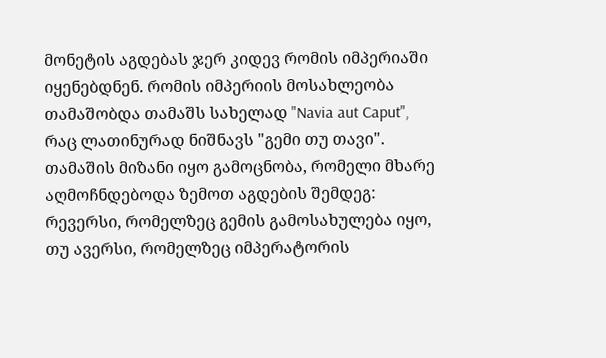მონეტის აგდებას ჯერ კიდევ რომის იმპერიაში იყენებდნენ. რომის იმპერიის მოსახლეობა თამაშობდა თამაშს სახელად "Navia aut Caput", რაც ლათინურად ნიშნავს "გემი თუ თავი". თამაშის მიზანი იყო გამოცნობა, რომელი მხარე აღმოჩნდებოდა ზემოთ აგდების შემდეგ: რევერსი, რომელზეც გემის გამოსახულება იყო, თუ ავერსი, რომელზეც იმპერატორის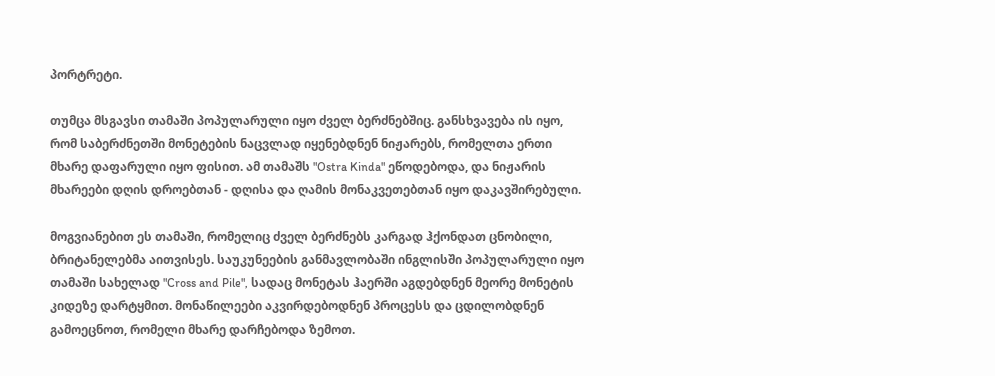პორტრეტი.

თუმცა მსგავსი თამაში პოპულარული იყო ძველ ბერძნებშიც. განსხვავება ის იყო, რომ საბერძნეთში მონეტების ნაცვლად იყენებდნენ ნიჟარებს, რომელთა ერთი მხარე დაფარული იყო ფისით. ამ თამაშს "Ostra Kinda" ეწოდებოდა, და ნიჟარის მხარეები დღის დროებთან - დღისა და ღამის მონაკვეთებთან იყო დაკავშირებული.

მოგვიანებით ეს თამაში, რომელიც ძველ ბერძნებს კარგად ჰქონდათ ცნობილი, ბრიტანელებმა აითვისეს. საუკუნეების განმავლობაში ინგლისში პოპულარული იყო თამაში სახელად "Cross and Pile", სადაც მონეტას ჰაერში აგდებდნენ მეორე მონეტის კიდეზე დარტყმით. მონაწილეები აკვირდებოდნენ პროცესს და ცდილობდნენ გამოეცნოთ, რომელი მხარე დარჩებოდა ზემოთ.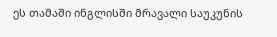ეს თამაში ინგლისში მრავალი საუკუნის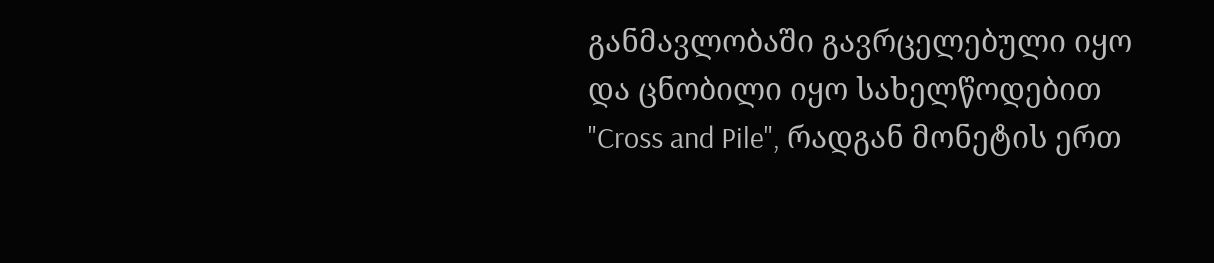განმავლობაში გავრცელებული იყო და ცნობილი იყო სახელწოდებით "Cross and Pile", რადგან მონეტის ერთ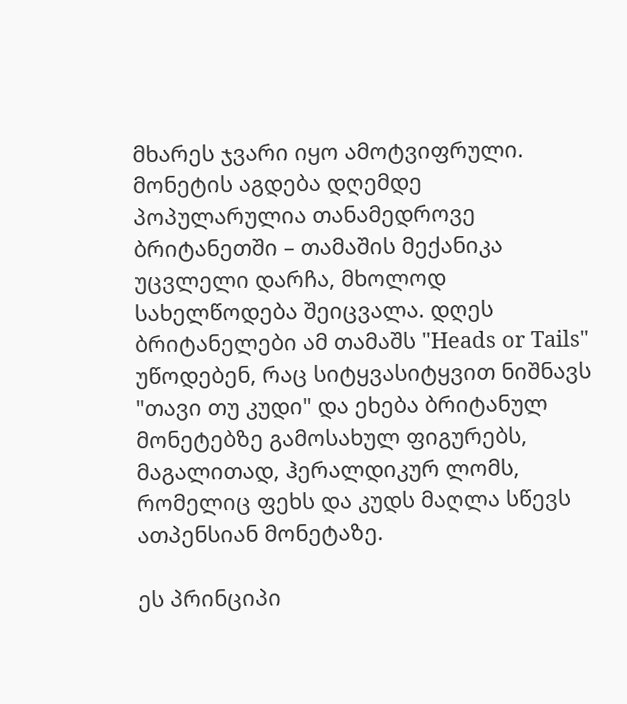მხარეს ჯვარი იყო ამოტვიფრული. მონეტის აგდება დღემდე პოპულარულია თანამედროვე ბრიტანეთში – თამაშის მექანიკა უცვლელი დარჩა, მხოლოდ სახელწოდება შეიცვალა. დღეს ბრიტანელები ამ თამაშს "Heads or Tails" უწოდებენ, რაც სიტყვასიტყვით ნიშნავს "თავი თუ კუდი" და ეხება ბრიტანულ მონეტებზე გამოსახულ ფიგურებს, მაგალითად, ჰერალდიკურ ლომს, რომელიც ფეხს და კუდს მაღლა სწევს ათპენსიან მონეტაზე.

ეს პრინციპი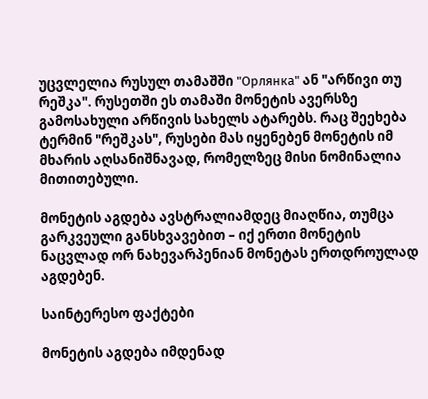უცვლელია რუსულ თამაშში "Орлянка" ან "არწივი თუ რეშკა". რუსეთში ეს თამაში მონეტის ავერსზე გამოსახული არწივის სახელს ატარებს. რაც შეეხება ტერმინ "რეშკას", რუსები მას იყენებენ მონეტის იმ მხარის აღსანიშნავად, რომელზეც მისი ნომინალია მითითებული.

მონეტის აგდება ავსტრალიამდეც მიაღწია, თუმცა გარკვეული განსხვავებით – იქ ერთი მონეტის ნაცვლად ორ ნახევარპენიან მონეტას ერთდროულად აგდებენ.

საინტერესო ფაქტები

მონეტის აგდება იმდენად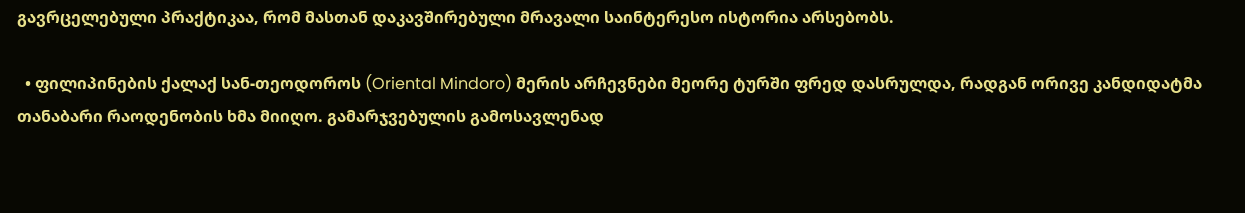გავრცელებული პრაქტიკაა, რომ მასთან დაკავშირებული მრავალი საინტერესო ისტორია არსებობს.

  • ფილიპინების ქალაქ სან-თეოდოროს (Oriental Mindoro) მერის არჩევნები მეორე ტურში ფრედ დასრულდა, რადგან ორივე კანდიდატმა თანაბარი რაოდენობის ხმა მიიღო. გამარჯვებულის გამოსავლენად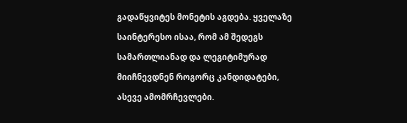გადაწყვიტეს მონეტის აგდება. ყველაზე საინტერესო ისაა, რომ ამ შედეგს სამართლიანად და ლეგიტიმურად მიიჩნევდნენ როგორც კანდიდატები, ასევე ამომრჩევლები.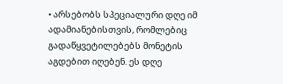• არსებობს სპეციალური დღე იმ ადამიანებისთვის, რომლებიც გადაწყვეტილებებს მონეტის აგდებით იღებენ. ეს დღე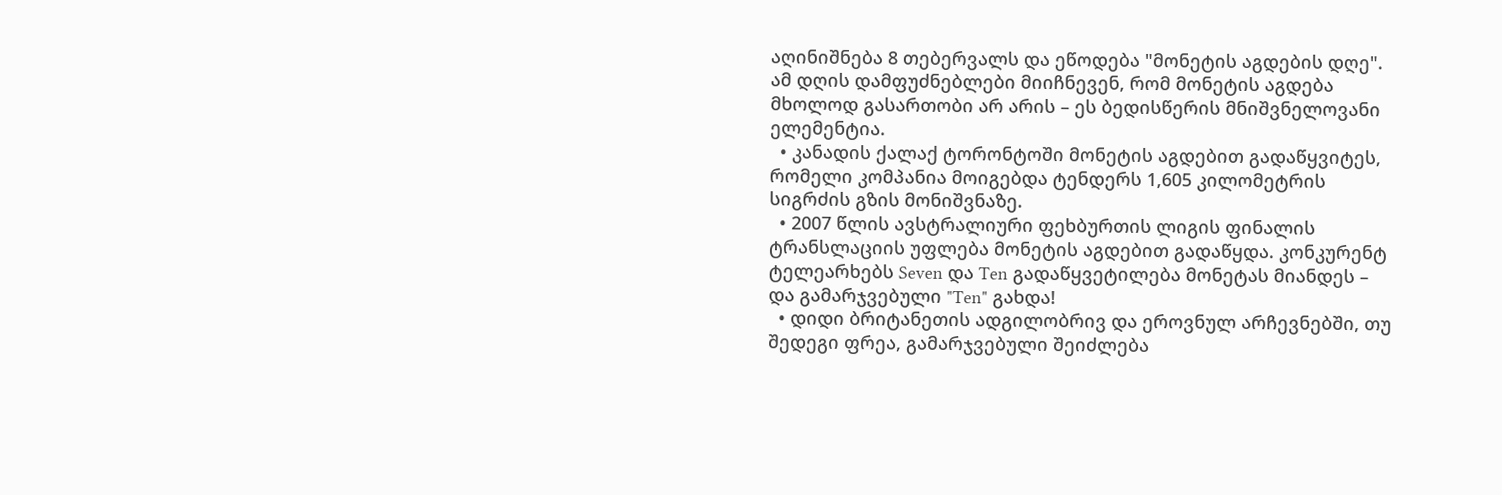აღინიშნება 8 თებერვალს და ეწოდება "მონეტის აგდების დღე". ამ დღის დამფუძნებლები მიიჩნევენ, რომ მონეტის აგდება მხოლოდ გასართობი არ არის – ეს ბედისწერის მნიშვნელოვანი ელემენტია.
  • კანადის ქალაქ ტორონტოში მონეტის აგდებით გადაწყვიტეს, რომელი კომპანია მოიგებდა ტენდერს 1,605 კილომეტრის სიგრძის გზის მონიშვნაზე.
  • 2007 წლის ავსტრალიური ფეხბურთის ლიგის ფინალის ტრანსლაციის უფლება მონეტის აგდებით გადაწყდა. კონკურენტ ტელეარხებს Seven და Ten გადაწყვეტილება მონეტას მიანდეს – და გამარჯვებული "Ten" გახდა!
  • დიდი ბრიტანეთის ადგილობრივ და ეროვნულ არჩევნებში, თუ შედეგი ფრეა, გამარჯვებული შეიძლება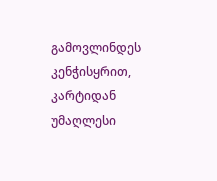გამოვლინდეს კენჭისყრით, კარტიდან უმაღლესი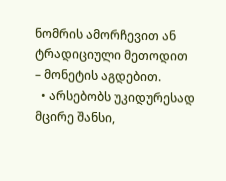ნომრის ამორჩევით ან ტრადიციული მეთოდით – მონეტის აგდებით.
  • არსებობს უკიდურესად მცირე შანსი,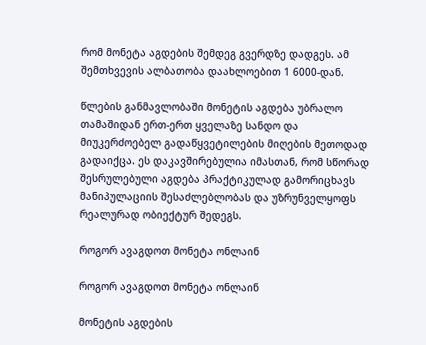რომ მონეტა აგდების შემდეგ გვერდზე დადგეს. ამ შემთხვევის ალბათობა დაახლოებით 1 6000-დან.

წლების განმავლობაში მონეტის აგდება უბრალო თამაშიდან ერთ-ერთ ყველაზე სანდო და მიუკერძოებელ გადაწყვეტილების მიღების მეთოდად გადაიქცა. ეს დაკავშირებულია იმასთან, რომ სწორად შესრულებული აგდება პრაქტიკულად გამორიცხავს მანიპულაციის შესაძლებლობას და უზრუნველყოფს რეალურად ობიექტურ შედეგს.

როგორ ავაგდოთ მონეტა ონლაინ

როგორ ავაგდოთ მონეტა ონლაინ

მონეტის აგდების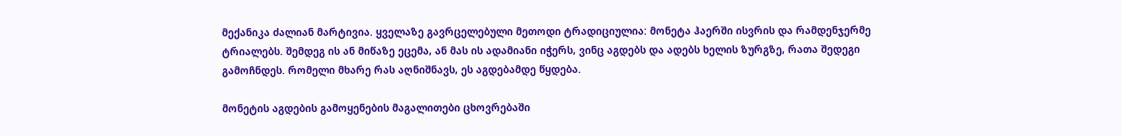მექანიკა ძალიან მარტივია. ყველაზე გავრცელებული მეთოდი ტრადიციულია: მონეტა ჰაერში ისვრის და რამდენჯერმე ტრიალებს. შემდეგ ის ან მიწაზე ეცემა, ან მას ის ადამიანი იჭერს, ვინც აგდებს და ადებს ხელის ზურგზე, რათა შედეგი გამოჩნდეს. რომელი მხარე რას აღნიშნავს, ეს აგდებამდე წყდება.

მონეტის აგდების გამოყენების მაგალითები ცხოვრებაში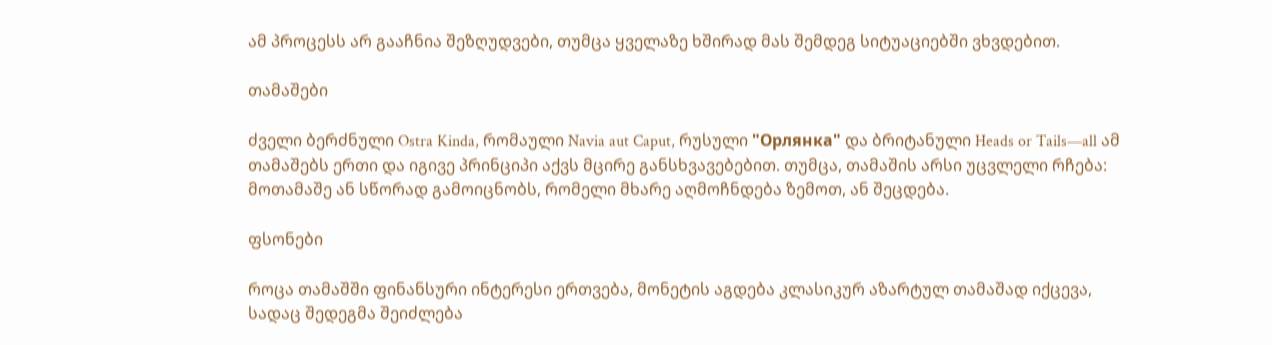ამ პროცესს არ გააჩნია შეზღუდვები, თუმცა ყველაზე ხშირად მას შემდეგ სიტუაციებში ვხვდებით.

თამაშები

ძველი ბერძნული Ostra Kinda, რომაული Navia aut Caput, რუსული "Орлянка" და ბრიტანული Heads or Tails—all ამ თამაშებს ერთი და იგივე პრინციპი აქვს მცირე განსხვავებებით. თუმცა, თამაშის არსი უცვლელი რჩება: მოთამაშე ან სწორად გამოიცნობს, რომელი მხარე აღმოჩნდება ზემოთ, ან შეცდება.

ფსონები

როცა თამაშში ფინანსური ინტერესი ერთვება, მონეტის აგდება კლასიკურ აზარტულ თამაშად იქცევა, სადაც შედეგმა შეიძლება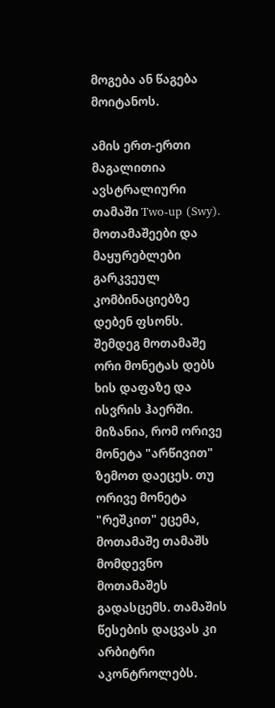მოგება ან წაგება მოიტანოს.

ამის ერთ-ერთი მაგალითია ავსტრალიური თამაში Two-up (Swy). მოთამაშეები და მაყურებლები გარკვეულ კომბინაციებზე დებენ ფსონს. შემდეგ მოთამაშე ორი მონეტას დებს ხის დაფაზე და ისვრის ჰაერში. მიზანია, რომ ორივე მონეტა "არწივით" ზემოთ დაეცეს. თუ ორივე მონეტა "რეშკით" ეცემა, მოთამაშე თამაშს მომდევნო მოთამაშეს გადასცემს. თამაშის წესების დაცვას კი არბიტრი აკონტროლებს.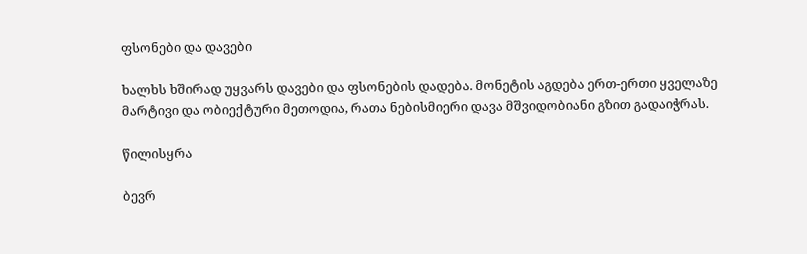ფსონები და დავები

ხალხს ხშირად უყვარს დავები და ფსონების დადება. მონეტის აგდება ერთ-ერთი ყველაზე მარტივი და ობიექტური მეთოდია, რათა ნებისმიერი დავა მშვიდობიანი გზით გადაიჭრას.

წილისყრა

ბევრ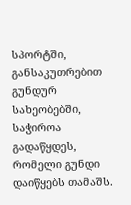სპორტში, განსაკუთრებით გუნდურ სახეობებში, საჭიროა გადაწყდეს, რომელი გუნდი დაიწყებს თამაშს.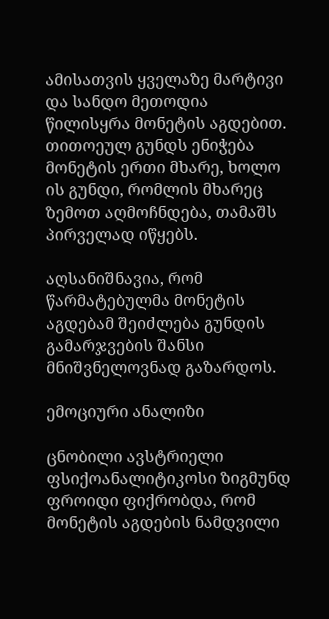ამისათვის ყველაზე მარტივი და სანდო მეთოდია წილისყრა მონეტის აგდებით. თითოეულ გუნდს ენიჭება მონეტის ერთი მხარე, ხოლო ის გუნდი, რომლის მხარეც ზემოთ აღმოჩნდება, თამაშს პირველად იწყებს.

აღსანიშნავია, რომ წარმატებულმა მონეტის აგდებამ შეიძლება გუნდის გამარჯვების შანსი მნიშვნელოვნად გაზარდოს.

ემოციური ანალიზი

ცნობილი ავსტრიელი ფსიქოანალიტიკოსი ზიგმუნდ ფროიდი ფიქრობდა, რომ მონეტის აგდების ნამდვილი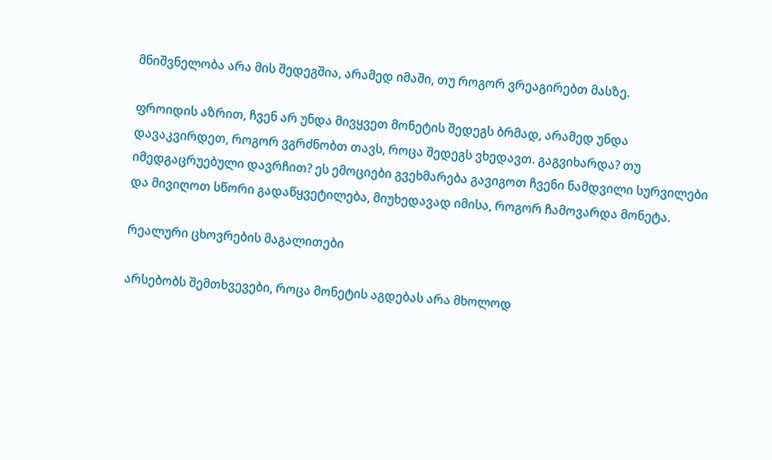მნიშვნელობა არა მის შედეგშია, არამედ იმაში, თუ როგორ ვრეაგირებთ მასზე.

ფროიდის აზრით, ჩვენ არ უნდა მივყვეთ მონეტის შედეგს ბრმად, არამედ უნდა დავაკვირდეთ, როგორ ვგრძნობთ თავს, როცა შედეგს ვხედავთ. გაგვიხარდა? თუ იმედგაცრუებული დავრჩით? ეს ემოციები გვეხმარება გავიგოთ ჩვენი ნამდვილი სურვილები და მივიღოთ სწორი გადაწყვეტილება, მიუხედავად იმისა, როგორ ჩამოვარდა მონეტა.

რეალური ცხოვრების მაგალითები

არსებობს შემთხვევები, როცა მონეტის აგდებას არა მხოლოდ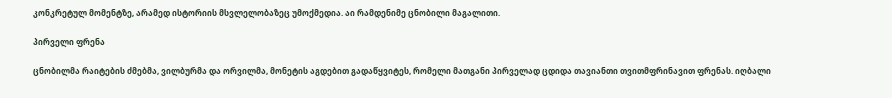კონკრეტულ მომენტზე, არამედ ისტორიის მსვლელობაზეც უმოქმედია. აი რამდენიმე ცნობილი მაგალითი.

პირველი ფრენა

ცნობილმა რაიტების ძმებმა, ვილბურმა და ორვილმა, მონეტის აგდებით გადაწყვიტეს, რომელი მათგანი პირველად ცდიდა თავიანთი თვითმფრინავით ფრენას. იღბალი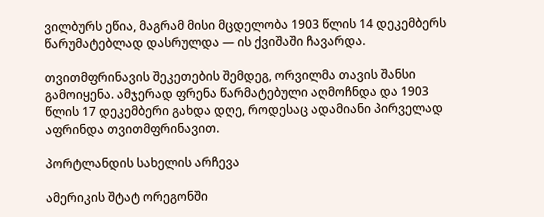ვილბურს ეწია, მაგრამ მისი მცდელობა 1903 წლის 14 დეკემბერს წარუმატებლად დასრულდა — ის ქვიშაში ჩავარდა.

თვითმფრინავის შეკეთების შემდეგ, ორვილმა თავის შანსი გამოიყენა. ამჯერად ფრენა წარმატებული აღმოჩნდა და 1903 წლის 17 დეკემბერი გახდა დღე, როდესაც ადამიანი პირველად აფრინდა თვითმფრინავით.

პორტლანდის სახელის არჩევა

ამერიკის შტატ ორეგონში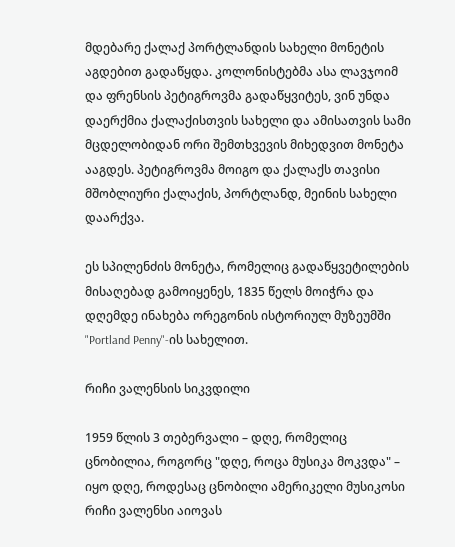მდებარე ქალაქ პორტლანდის სახელი მონეტის აგდებით გადაწყდა. კოლონისტებმა ასა ლავჯოიმ და ფრენსის პეტიგროვმა გადაწყვიტეს, ვინ უნდა დაერქმია ქალაქისთვის სახელი და ამისათვის სამი მცდელობიდან ორი შემთხვევის მიხედვით მონეტა ააგდეს. პეტიგროვმა მოიგო და ქალაქს თავისი მშობლიური ქალაქის, პორტლანდ, მეინის სახელი დაარქვა.

ეს სპილენძის მონეტა, რომელიც გადაწყვეტილების მისაღებად გამოიყენეს, 1835 წელს მოიჭრა და დღემდე ინახება ორეგონის ისტორიულ მუზეუმში "Portland Penny"-ის სახელით.

რიჩი ვალენსის სიკვდილი

1959 წლის 3 თებერვალი – დღე, რომელიც ცნობილია, როგორც "დღე, როცა მუსიკა მოკვდა" – იყო დღე, როდესაც ცნობილი ამერიკელი მუსიკოსი რიჩი ვალენსი აიოვას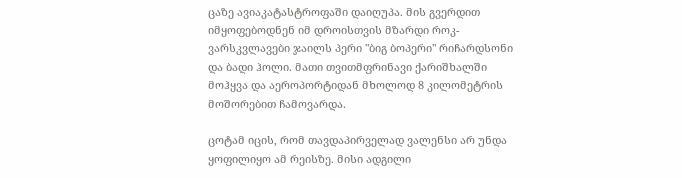ცაზე ავიაკატასტროფაში დაიღუპა. მის გვერდით იმყოფებოდნენ იმ დროისთვის მზარდი როკ-ვარსკვლავები ჯაილს პერი "ბიგ ბოპერი" რიჩარდსონი და ბადი ჰოლი. მათი თვითმფრინავი ქარიშხალში მოჰყვა და აეროპორტიდან მხოლოდ 8 კილომეტრის მოშორებით ჩამოვარდა.

ცოტამ იცის, რომ თავდაპირველად ვალენსი არ უნდა ყოფილიყო ამ რეისზე. მისი ადგილი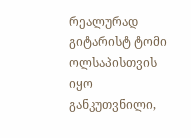რეალურად გიტარისტ ტომი ოლსაპისთვის იყო განკუთვნილი,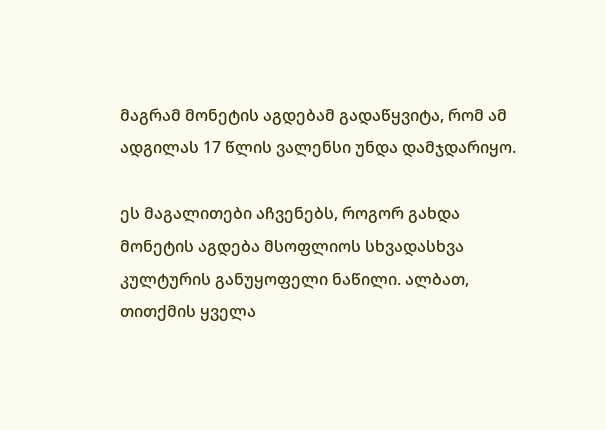მაგრამ მონეტის აგდებამ გადაწყვიტა, რომ ამ ადგილას 17 წლის ვალენსი უნდა დამჯდარიყო.

ეს მაგალითები აჩვენებს, როგორ გახდა მონეტის აგდება მსოფლიოს სხვადასხვა კულტურის განუყოფელი ნაწილი. ალბათ, თითქმის ყველა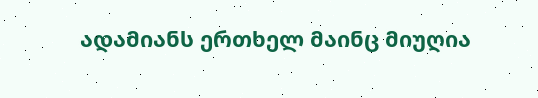ადამიანს ერთხელ მაინც მიუღია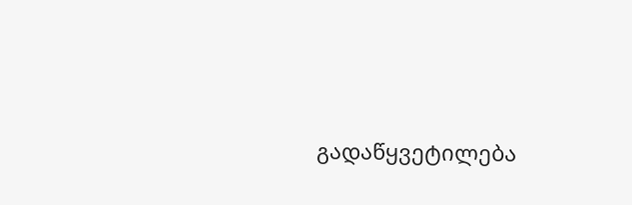გადაწყვეტილება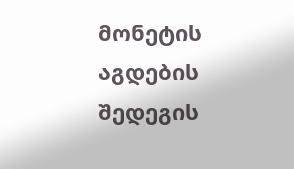მონეტის აგდების შედეგის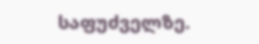საფუძველზე.